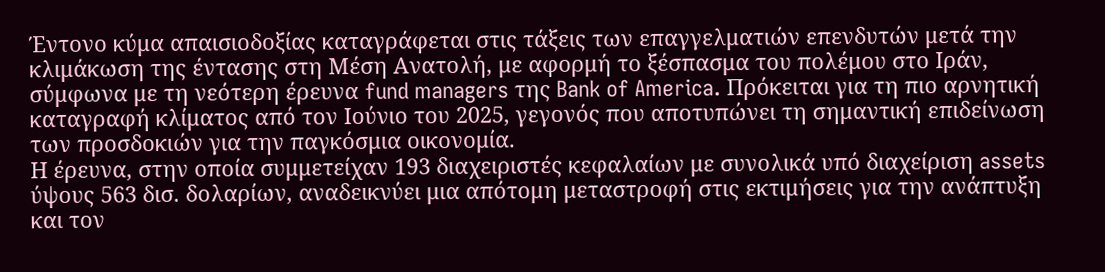Έντονο κύμα απαισιοδοξίας καταγράφεται στις τάξεις των επαγγελματιών επενδυτών μετά την κλιμάκωση της έντασης στη Μέση Ανατολή, με αφορμή το ξέσπασμα του πολέμου στο Ιράν, σύμφωνα με τη νεότερη έρευνα fund managers της Bank of America. Πρόκειται για τη πιο αρνητική καταγραφή κλίματος από τον Ιούνιο του 2025, γεγονός που αποτυπώνει τη σημαντική επιδείνωση των προσδοκιών για την παγκόσμια οικονομία.
Η έρευνα, στην οποία συμμετείχαν 193 διαχειριστές κεφαλαίων με συνολικά υπό διαχείριση assets ύψους 563 δισ. δολαρίων, αναδεικνύει μια απότομη μεταστροφή στις εκτιμήσεις για την ανάπτυξη και τον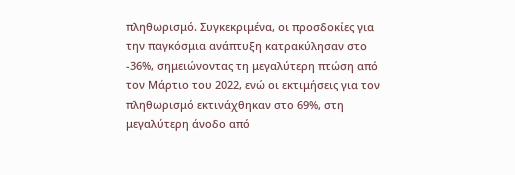πληθωρισμό. Συγκεκριμένα, οι προσδοκίες για την παγκόσμια ανάπτυξη κατρακύλησαν στο -36%, σημειώνοντας τη μεγαλύτερη πτώση από τον Μάρτιο του 2022, ενώ οι εκτιμήσεις για τον πληθωρισμό εκτινάχθηκαν στο 69%, στη μεγαλύτερη άνοδο από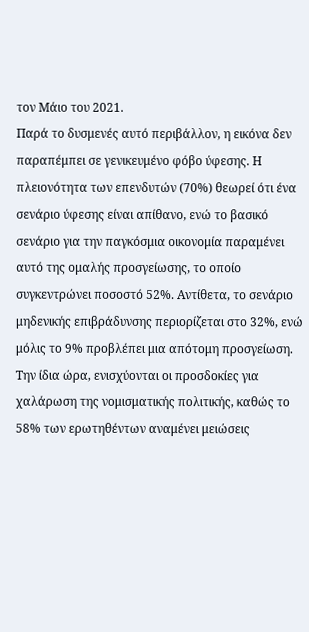τον Μάιο του 2021.
Παρά το δυσμενές αυτό περιβάλλον, η εικόνα δεν παραπέμπει σε γενικευμένο φόβο ύφεσης. Η πλειονότητα των επενδυτών (70%) θεωρεί ότι ένα σενάριο ύφεσης είναι απίθανο, ενώ το βασικό σενάριο για την παγκόσμια οικονομία παραμένει αυτό της ομαλής προσγείωσης, το οποίο συγκεντρώνει ποσοστό 52%. Αντίθετα, το σενάριο μηδενικής επιβράδυνσης περιορίζεται στο 32%, ενώ μόλις το 9% προβλέπει μια απότομη προσγείωση.
Την ίδια ώρα, ενισχύονται οι προσδοκίες για χαλάρωση της νομισματικής πολιτικής, καθώς το 58% των ερωτηθέντων αναμένει μειώσεις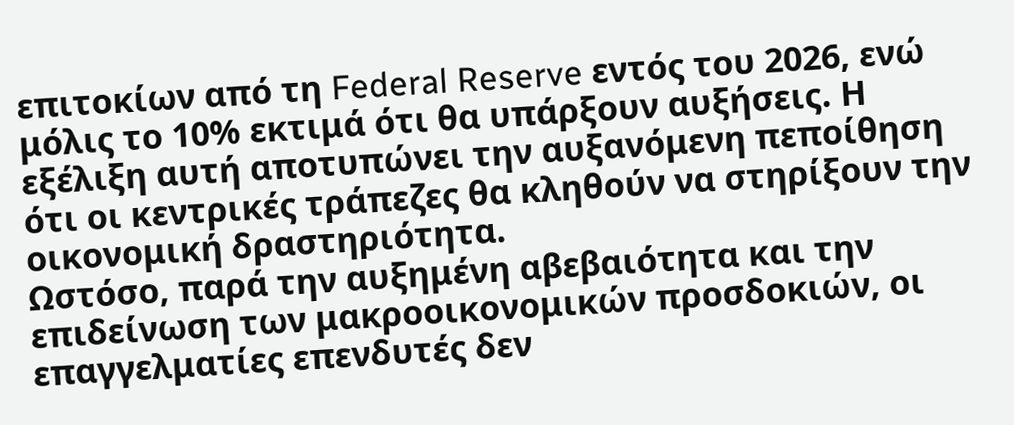επιτοκίων από τη Federal Reserve εντός του 2026, ενώ μόλις το 10% εκτιμά ότι θα υπάρξουν αυξήσεις. Η εξέλιξη αυτή αποτυπώνει την αυξανόμενη πεποίθηση ότι οι κεντρικές τράπεζες θα κληθούν να στηρίξουν την οικονομική δραστηριότητα.
Ωστόσο, παρά την αυξημένη αβεβαιότητα και την επιδείνωση των μακροοικονομικών προσδοκιών, οι επαγγελματίες επενδυτές δεν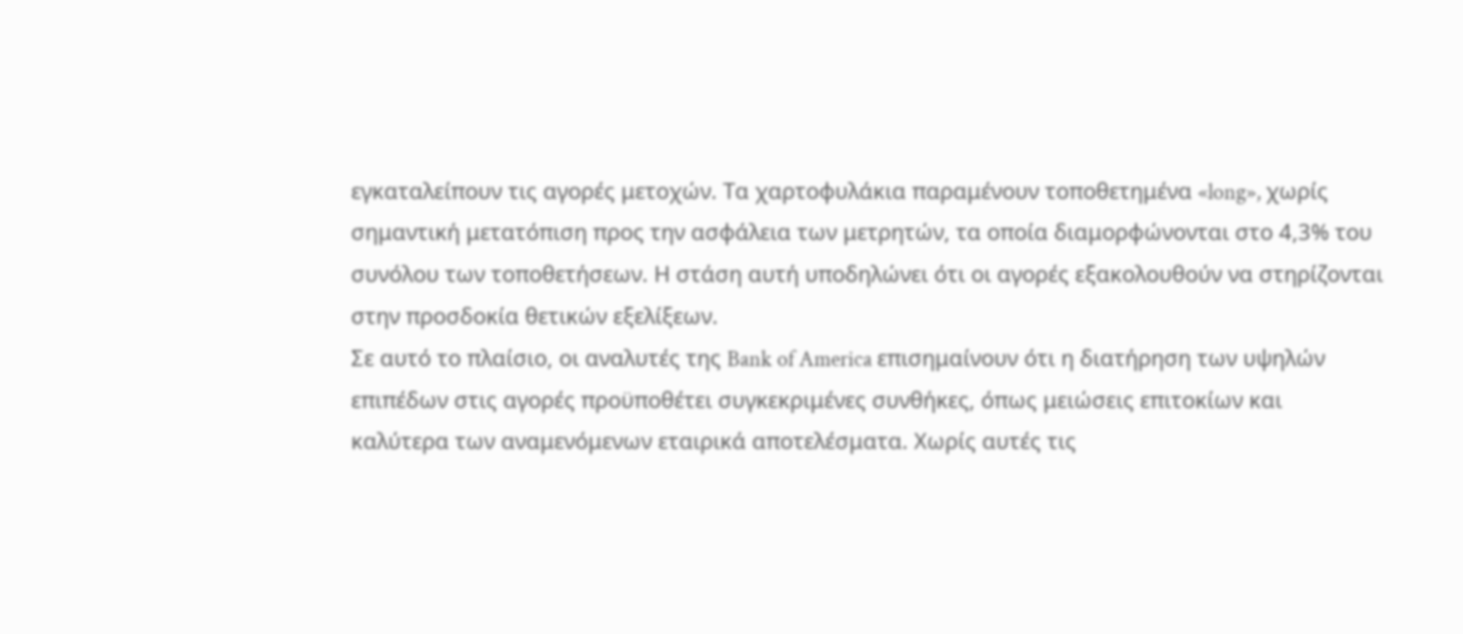εγκαταλείπουν τις αγορές μετοχών. Τα χαρτοφυλάκια παραμένουν τοποθετημένα «long», χωρίς σημαντική μετατόπιση προς την ασφάλεια των μετρητών, τα οποία διαμορφώνονται στο 4,3% του συνόλου των τοποθετήσεων. Η στάση αυτή υποδηλώνει ότι οι αγορές εξακολουθούν να στηρίζονται στην προσδοκία θετικών εξελίξεων.
Σε αυτό το πλαίσιο, οι αναλυτές της Bank of America επισημαίνουν ότι η διατήρηση των υψηλών επιπέδων στις αγορές προϋποθέτει συγκεκριμένες συνθήκες, όπως μειώσεις επιτοκίων και καλύτερα των αναμενόμενων εταιρικά αποτελέσματα. Χωρίς αυτές τις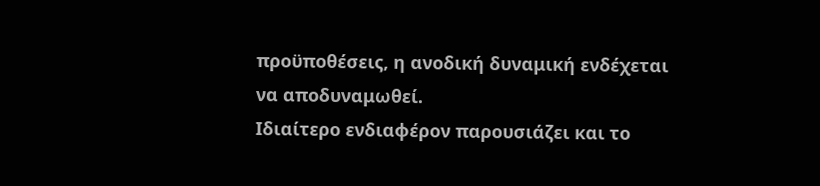προϋποθέσεις, η ανοδική δυναμική ενδέχεται να αποδυναμωθεί.
Ιδιαίτερο ενδιαφέρον παρουσιάζει και το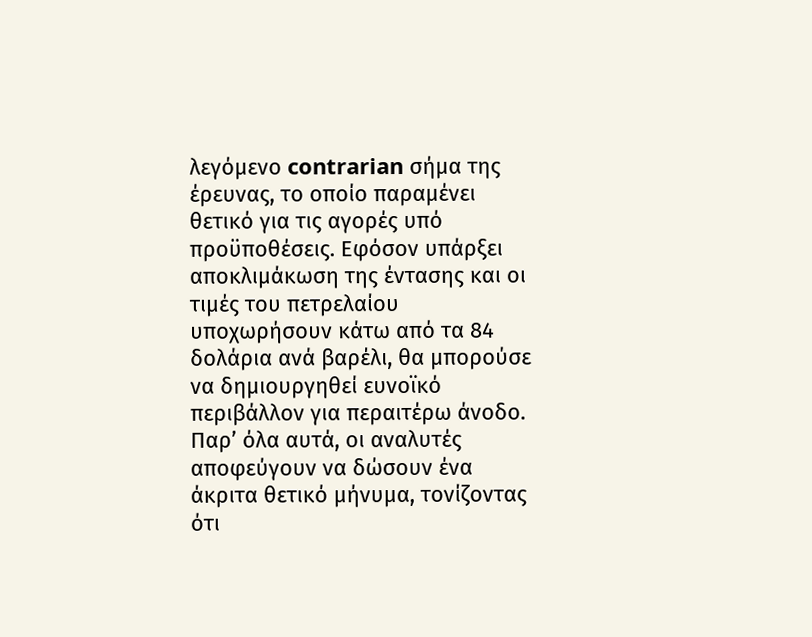λεγόμενο contrarian σήμα της έρευνας, το οποίο παραμένει θετικό για τις αγορές υπό προϋποθέσεις. Εφόσον υπάρξει αποκλιμάκωση της έντασης και οι τιμές του πετρελαίου υποχωρήσουν κάτω από τα 84 δολάρια ανά βαρέλι, θα μπορούσε να δημιουργηθεί ευνοϊκό περιβάλλον για περαιτέρω άνοδο. Παρ’ όλα αυτά, οι αναλυτές αποφεύγουν να δώσουν ένα άκριτα θετικό μήνυμα, τονίζοντας ότι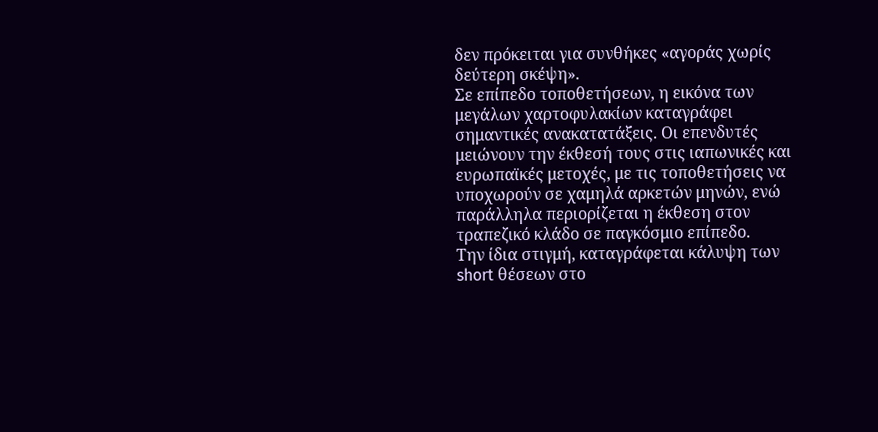δεν πρόκειται για συνθήκες «αγοράς χωρίς δεύτερη σκέψη».
Σε επίπεδο τοποθετήσεων, η εικόνα των μεγάλων χαρτοφυλακίων καταγράφει σημαντικές ανακατατάξεις. Οι επενδυτές μειώνουν την έκθεσή τους στις ιαπωνικές και ευρωπαϊκές μετοχές, με τις τοποθετήσεις να υποχωρούν σε χαμηλά αρκετών μηνών, ενώ παράλληλα περιορίζεται η έκθεση στον τραπεζικό κλάδο σε παγκόσμιο επίπεδο.
Την ίδια στιγμή, καταγράφεται κάλυψη των short θέσεων στο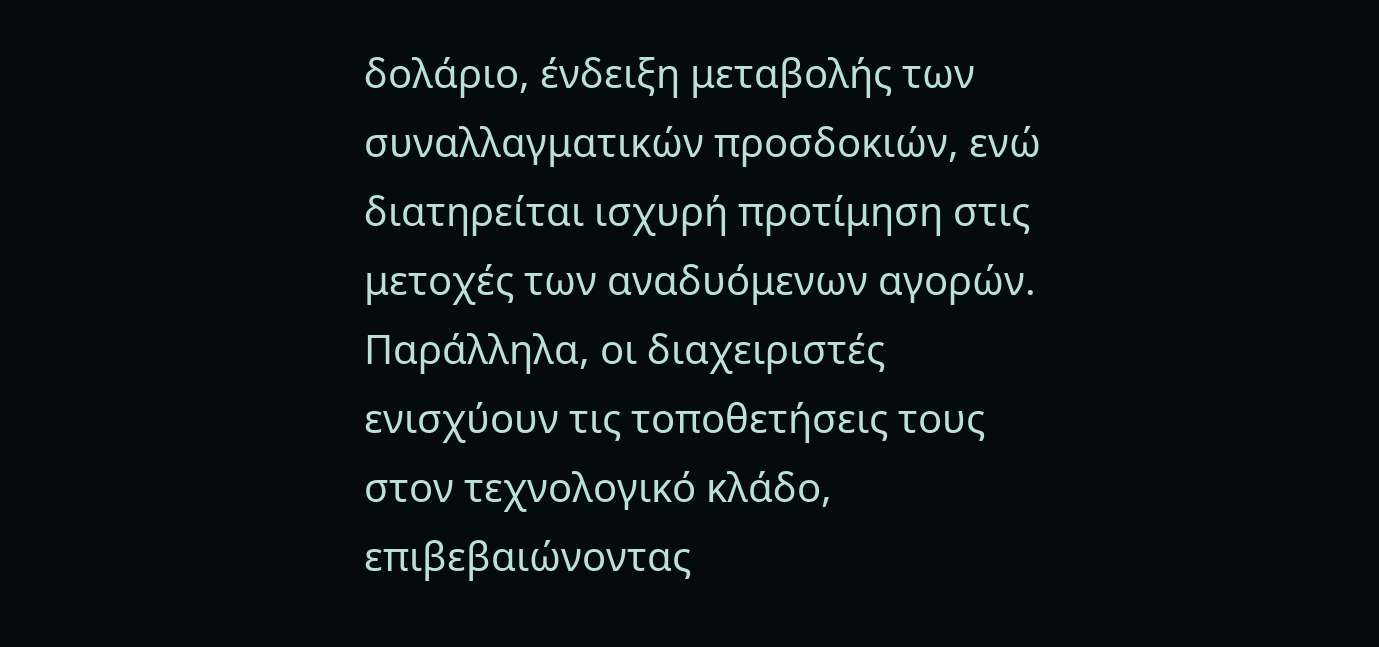δολάριο, ένδειξη μεταβολής των συναλλαγματικών προσδοκιών, ενώ διατηρείται ισχυρή προτίμηση στις μετοχές των αναδυόμενων αγορών. Παράλληλα, οι διαχειριστές ενισχύουν τις τοποθετήσεις τους στον τεχνολογικό κλάδο, επιβεβαιώνοντας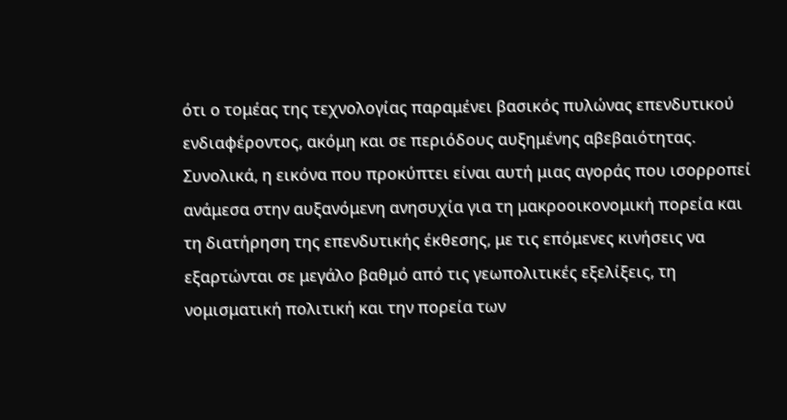ότι ο τομέας της τεχνολογίας παραμένει βασικός πυλώνας επενδυτικού ενδιαφέροντος, ακόμη και σε περιόδους αυξημένης αβεβαιότητας.
Συνολικά, η εικόνα που προκύπτει είναι αυτή μιας αγοράς που ισορροπεί ανάμεσα στην αυξανόμενη ανησυχία για τη μακροοικονομική πορεία και τη διατήρηση της επενδυτικής έκθεσης, με τις επόμενες κινήσεις να εξαρτώνται σε μεγάλο βαθμό από τις γεωπολιτικές εξελίξεις, τη νομισματική πολιτική και την πορεία των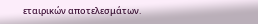εταιρικών αποτελεσμάτων.